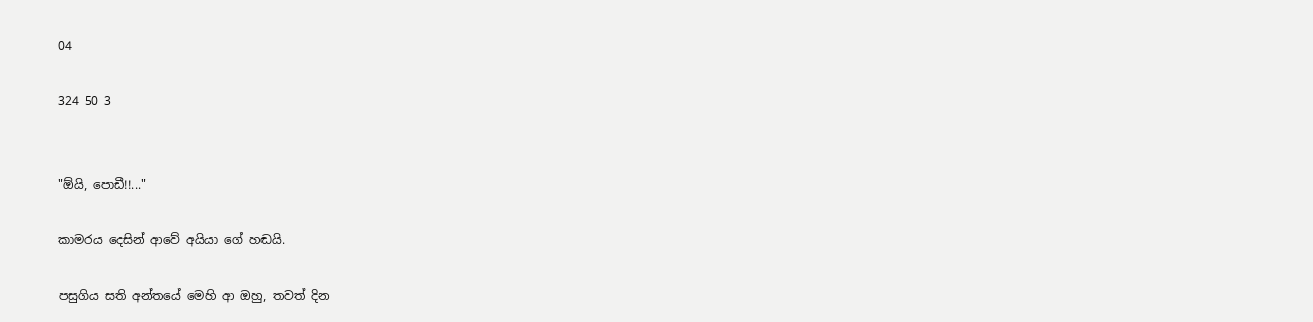04

324 50 3


"ඕයි, පොඩී!!..."

කාමරය දෙසින් ආවේ අයියා ගේ හඬයි.

පසුගිය සති අන්තයේ මෙහි ආ ඔහු, තවත් දින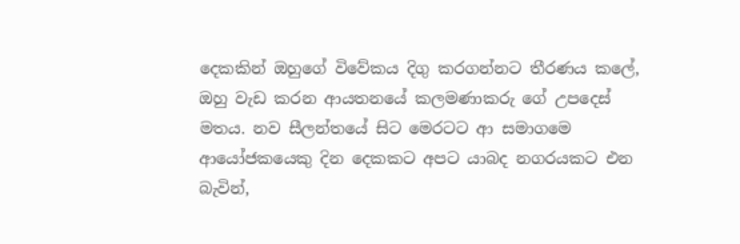දෙකකින් ඔහුගේ විවේකය දිගු කරගන්නට තීරණය කලේ, ඔහු වැඩ කරන ආයතනයේ කලමණාකරු ගේ උපදෙස් මතය. නව සීලන්තයේ සිට මෙරටට ආ සමාගමෙ ආයෝජකයෙකු දින දෙකකට අපට යාබද නගරයකට එන බැවින්,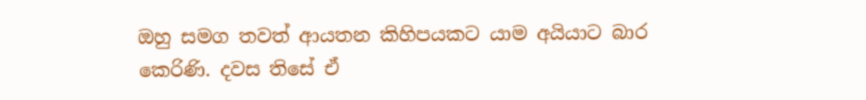ඔහු සමග තවත් ආයතන කිහිපයකට යාම අයියාට බාර කෙරිණි. දවස තිසේ ඒ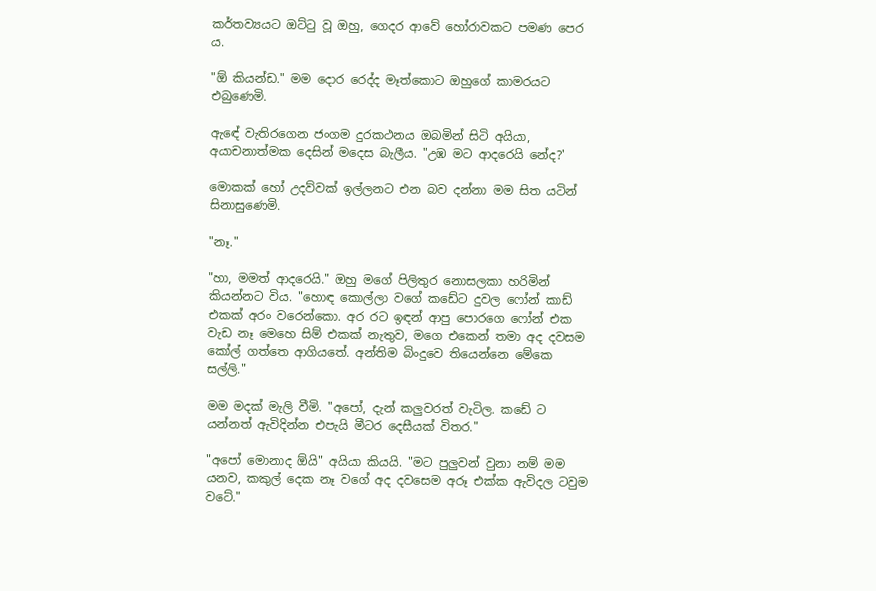කර්තව්‍යයට ඔට්ටු වූ ඔහු, ගෙදර ආවේ හෝරාවකට පමණ පෙර ය.

"ඕ කියන්ඩ." මම දොර රෙද්ද මෑත්කොට ඔහුගේ කාමරයට එබුණෙමි.

ඇඳේ වැතිරගෙන ජංගම දුරකථනය ඔබමින් සිටි අයියා, අයාචනාත්මක දෙසින් මදෙස බැලීය. "උඹ මට ආදරෙයි නේද?'

මොකක් හෝ උදව්වක් ඉල්ලනට එන බව දන්නා මම සිත යටින් සිනාසුණෙමි.

"නෑ."

"හා, මමත් ආදරෙයි." ඔහු මගේ පිලිතුර නොසලකා හරිමින් කියන්නට විය. "හොඳ කොල්ලා වගේ කඩේට දුවල ෆෝන් කාඩ් එකක් අරං වරෙන්කො. අර රට ඉඳන් ආපු පොරගෙ ෆෝන් එක වැඩ නෑ මෙහෙ සිම් එකක් නැතුව, මගෙ එකෙන් තමා අද දවසම කෝල් ගත්තෙ ආගියතේ. අන්තිම බිංදුවෙ තියෙන්නෙ මේකෙ සල්ලි."

මම මදක් මැලි වීමි. "අපෝ, දැන් කලුවරත් වැටිල. කඩේ ට යන්නත් ඇවිදින්න එපැයි මීටර දෙසීයක් විතර."

"අපෝ මොනාද ඕයි" අයියා කියයි. "මට පුලුවන් වුනා නම් මම යනව, කකුල් දෙක නෑ වගේ අද දවසෙම අරූ එක්ක ඇවිදල ටවුම වටේ."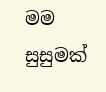මම සුසුමක්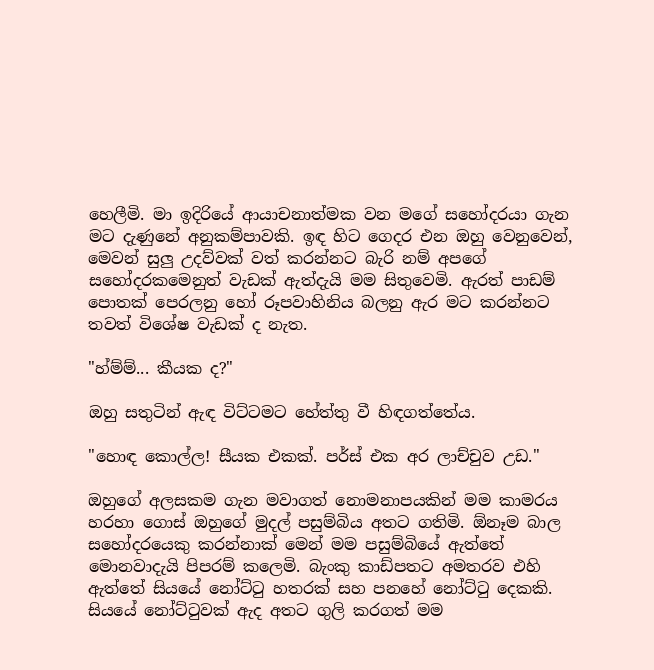හෙලීමි. මා ඉදිරියේ ආයාචනාත්මක වන මගේ සහෝදරයා ගැන මට දැණුනේ අනුකම්පාවකි. ඉඳ හිට ගෙදර එන ඔහු වෙනුවෙන්, මෙවන් සුලු උදව්වක් වත් කරන්නට බැරි නම් අපගේ සහෝදරකමෙනුත් වැඩක් ඇත්දැයි මම සිතුවෙමි. ඇරත් පාඩම් පොතක් පෙරලනු හෝ රූපවාහිනිය බලනු ඇර මට කරන්නට තවත් විශේෂ වැඩක් ද නැත.

"හ්ම්ම්... කීයක ද?"

ඔහු සතුටින් ඇඳ විට්ටමට හේත්තු වී හිඳගත්තේය.

"හොඳ කොල්ල! සීයක එකක්. පර්ස් එක අර ලාච්චුව උඩ."

ඔහුගේ අලසකම ගැන මවාගත් නොමනාපයකින් මම කාමරය හරහා ගොස් ඔහුගේ මුදල් පසුම්බිය අතට ගතිමි. ඕනෑම බාල සහෝදරයෙකු කරන්නාක් මෙන් මම පසුම්බියේ ඇත්තේ මොනවාදැයි පිපරම් කලෙමි. බැංකු කාඩ්පතට අමතරව එහි ඇත්තේ සියයේ නෝට්ටු හතරක් සහ පනහේ නෝට්ටු දෙකකි. සියයේ නෝට්ටුවක් ඇද අතට ගුලි කරගත් මම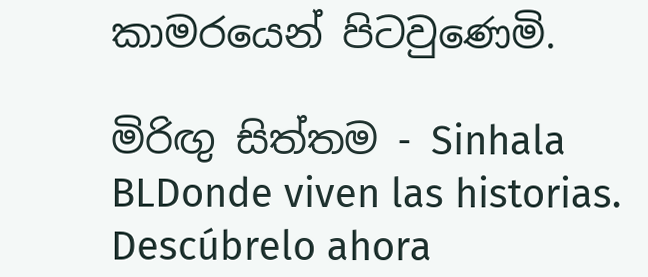කාමරයෙන් පිටවුණෙමි.

මිරිඟු සිත්තම - Sinhala BLDonde viven las historias. Descúbrelo ahora